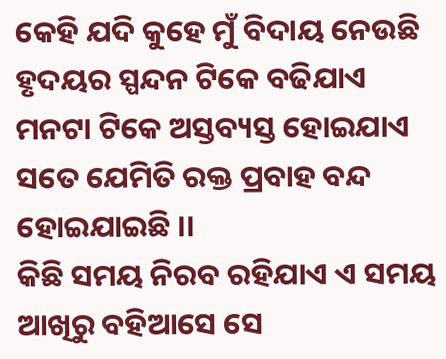କେହି ଯଦି କୁହେ ମୁଁ ବିଦାୟ ନେଉଛି
ହୃଦୟର ସ୍ପନ୍ଦନ ଟିକେ ବଢିଯାଏ
ମନଟା ଟିକେ ଅସ୍ତବ୍ୟସ୍ତ ହୋଇଯାଏ
ସତେ ଯେମିତି ରକ୍ତ ପ୍ରବାହ ବନ୍ଦ ହୋଇଯାଇଛି ।।
କିଛି ସମୟ ନିରବ ରହିଯାଏ ଏ ସମୟ
ଆଖିରୁ ବହିଆସେ ସେ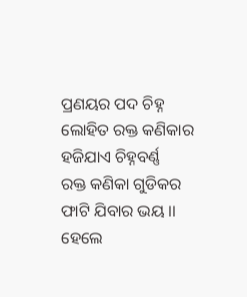ପ୍ରଣୟର ପଦ ଚିହ୍ନ
ଲୋହିତ ରକ୍ତ କଣିକାର ହଜିଯାଏ ଚିହ୍ନବର୍ଣ୍ଣ
ରକ୍ତ କଣିକା ଗୁଡିକର ଫାଟି ଯିବାର ଭୟ ।।
ହେଲେ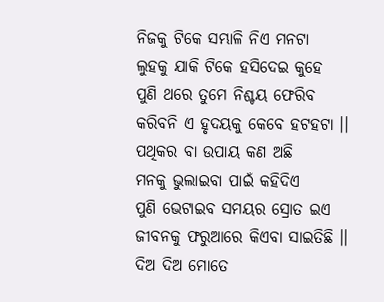ନିଜକୁ ଟିକେ ସମ୍ଭାଳି ନିଏ ମନଟା
ଲୁହକୁ ଯାକି ଟିକେ ହସିଦେଇ କୁହେ
ପୁଣି ଥରେ ତୁମେ ନିଶ୍ଚୟ ଫେରିବ
କରିବନି ଏ ହୃଦୟକୁ କେବେ ହଟହଟା ।।
ପଥିକର ବା ଉପାୟ କଣ ଅଛି
ମନକୁ ଭୁଲାଇବା ପାଇଁ କହିଦିଏ
ପୁଣି ଭେଟାଇବ ସମୟର ସ୍ରୋତ ଇଏ
ଜୀବନକୁ ଫରୁଆରେ କିଏବା ସାଇତିଛି ।।
ଦିଅ ଦିଅ ମୋତେ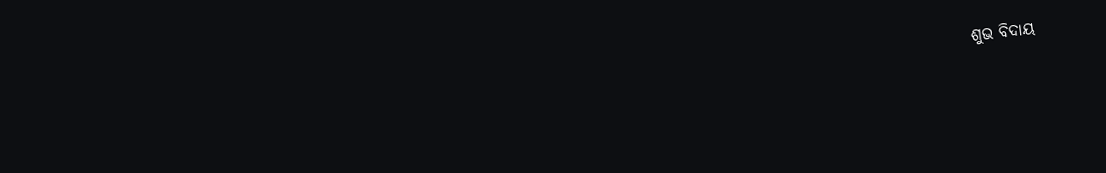ଶୁଭ ବିଦାୟ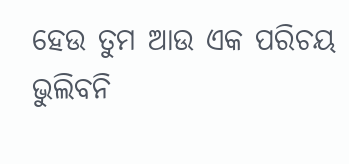ହେଉ ତୁମ ଆଉ ଏକ ପରିଚୟ
ଭୁଲିବନି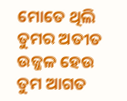ମୋତେ ଥିଲି ତୁମର ଅତୀତ
ଉଜ୍ଜଳ ହେଉ ତୁମ ଆଗତ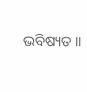ଭବିଷ୍ୟତ ।।